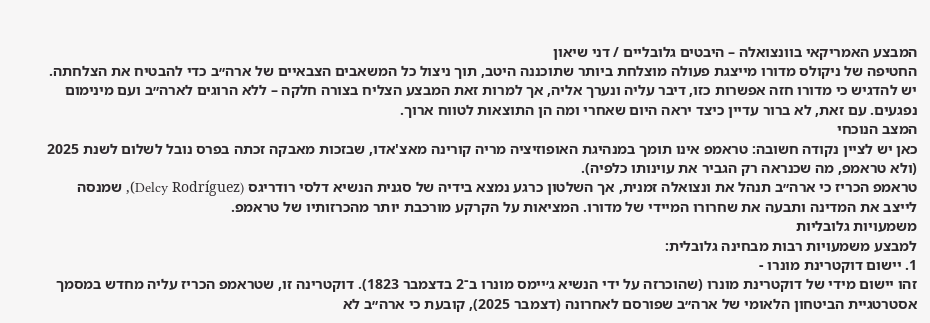המבצע האמריקאי בוונצואלה – היבטים גלובליים / דני שיאון
החטיפה של ניקולס מדורו מייצגת פעולה מוצלחת ביותר שתוכננה היטב, תוך ניצול כל המשאבים הצבאיים של ארה״ב כדי להבטיח את הצלחתה.
יש להדגיש כי מדורו חזה אפשרות כזו, דיבר עליה ונערך אליה, אך למרות זאת המבצע הצליח בצורה חלקה – ללא הרוגים לארה״ב ועם מינימום נפגעים. עם זאת, לא ברור עדיין כיצד יראה היום שאחרי ומה הן התוצאות לטווח ארוך.
המצב הנוכחי
כאן יש לציין נקודה חשובה: טראמפ אינו תומך במנהיגת האופוזיציה מריה קורינה מאצ'אדו, שבזכות מאבקה זכתה בפרס נובל לשלום לשנת 2025 (ולא טראמפ, מה שכנראה רק הגביר את עוינותו כלפיה).
טראמפ הכריז כי ארה״ב תנהל את ונצואלה זמנית, אך השלטון כרגע נמצא בידיה של סגנית הנשיא דלסי רודריגס (Delcy Rodríguez), שמנסה לייצב את המדינה ותבעה את שחרורו המיידי של מדורו. המציאות על הקרקע מורכבת יותר מהכרזותיו של טראמפ.
משמעויות גלובליות
למבצע משמעויות רבות מבחינה גלובלית:
1. יישום דוקטרינת מונרו -
זהו יישום מידי של דוקטרינת מונרו (שהוכרזה על ידי הנשיא ג׳יימס מונרו ב־2 בדצמבר 1823). דוקטרינה זו, שטראמפ הכריז עליה מחדש במסמך אסטרטגיית הביטחון הלאומי של ארה״ב שפורסם לאחרונה (דצמבר 2025), קובעת כי ארה״ב לא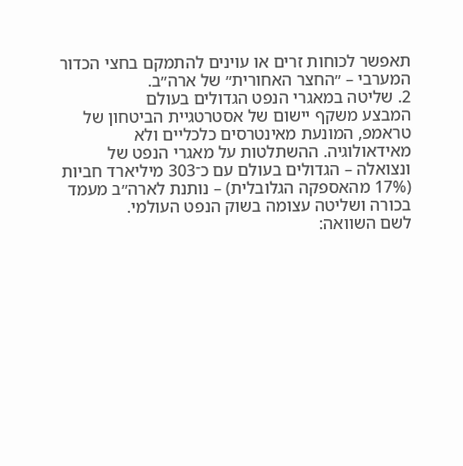תאפשר לכוחות זרים או עוינים להתמקם בחצי הכדור המערבי – ״החצר האחורית״ של ארה״ב.
2. שליטה במאגרי הנפט הגדולים בעולם
המבצע משקף יישום של אסטרטגיית הביטחון של טראמפ, המונעת מאינטרסים כלכליים ולא מאידאולוגיה. ההשתלטות על מאגרי הנפט של ונצואלה – הגדולים בעולם עם כ־303 מיליארד חביות (17% מהאספקה הגלובלית) – נותנת לארה״ב מעמד בכורה ושליטה עצומה בשוק הנפט העולמי.
לשם השוואה: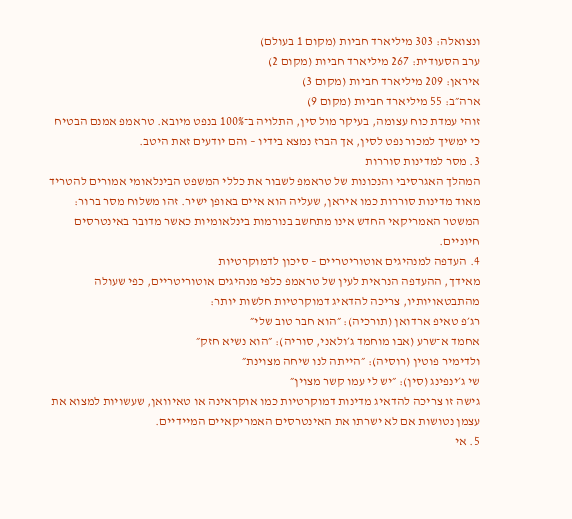ונצואלה: 303 מיליארד חביות (מקום 1 בעולם)
ערב הסעודית: 267 מיליארד חביות (מקום 2)
איראן: 209 מיליארד חביות (מקום 3)
ארה״ב: 55 מיליארד חביות (מקום 9)
זוהי עמדת כוח עצומה, בעיקר מול סין, התלויה ב־100% בנפט מיובא. טראמפ אמנם הבטיח כי ימשיך למכור נפט לסין, אך הברז נמצא בידיו – והם יודעים זאת היטב.
3. מסר למדינות סוררות
המהלך האגרסיבי והנכונות של טראמפ לשבור את כללי המשפט הבינלאומי אמורים להטריד מאוד מדינות סוררות כמו איראן, שעליה הוא איים באופן ישיר. זהו משלוח מסר ברור: המשטר האמריקאי החדש אינו מתחשב בנורמות בינלאומיות כאשר מדובר באינטרסים חיוניים.
4. העדפה למנהיגים אוטוריטריים – סיכון לדמוקרטיות
מאידך, ההעדפה הנראית לעין של טראמפ כלפי מנהיגים אוטוריטריים, כפי שעולה מהתבטאויותיו, צריכה להדאיג דמוקרטיות חלשות יותר:
רג׳פ טאיפ ארדואן (תורכיה): ״הוא חבר טוב שלי״
אחמד א־שרע (אבו מוחמד ג׳ולאני, סוריה): ״הוא נשיא חזק״
ולדימיר פוטין (רוסיה): ״הייתה לנו שיחה מצוינת״
שי ג׳ינפינג (סין): ״יש לי עמו קשר מצוין״
גישה זו צריכה להדאיג מדינות דמוקרטיות כמו אוקראינה או טאיוואן, שעשויות למצוא את עצמן נטושות אם לא ישרתו את האינטרסים האמריקאיים המיידיים.
5. אי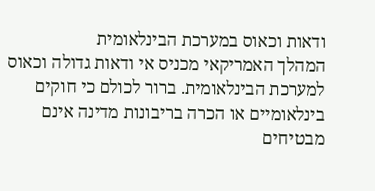ודאות וכאוס במערכת הבינלאומית
המהלך האמריקאי מכניס אי ודאות גדולה וכאוס למערכת הבינלאומית. ברור לכולם כי חוקים בינלאומיים או הכרה בריבונות מדינה אינם מבטיחים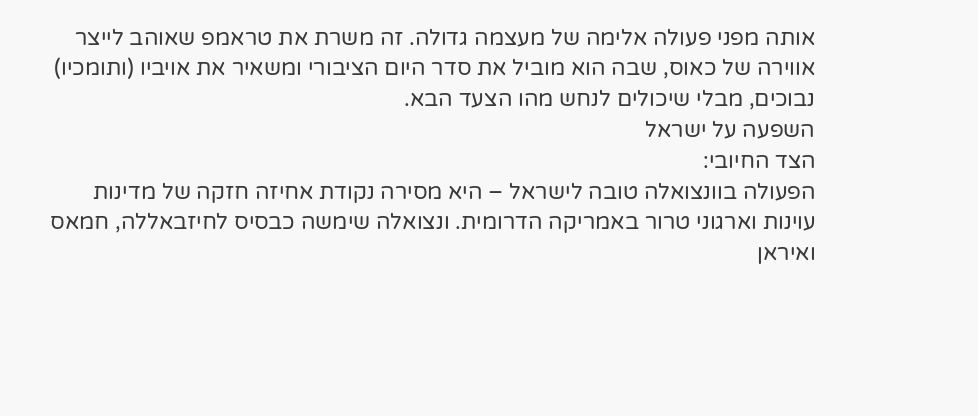אותה מפני פעולה אלימה של מעצמה גדולה. זה משרת את טראמפ שאוהב לייצר אווירה של כאוס, שבה הוא מוביל את סדר היום הציבורי ומשאיר את אויביו (ותומכיו) נבוכים, מבלי שיכולים לנחש מהו הצעד הבא.
השפעה על ישראל
הצד החיובי:
הפעולה בוונצואלה טובה לישראל – היא מסירה נקודת אחיזה חזקה של מדינות עוינות וארגוני טרור באמריקה הדרומית. ונצואלה שימשה כבסיס לחיזבאללה, חמאס ואיראן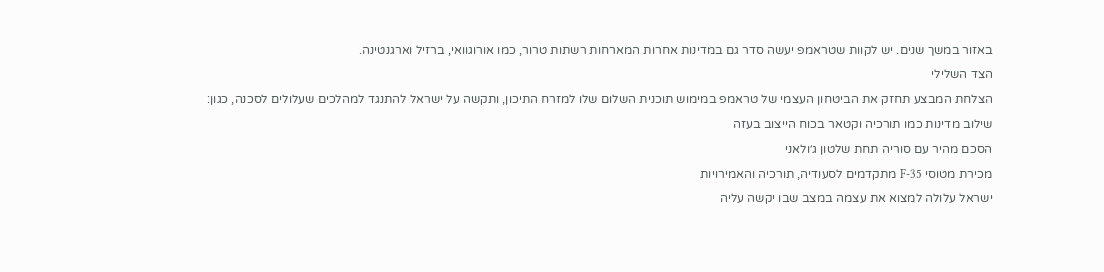באזור במשך שנים. יש לקוות שטראמפ יעשה סדר גם במדינות אחרות המארחות רשתות טרור, כמו אורוגוואי, ברזיל וארגנטינה.
הצד השלילי
הצלחת המבצע תחזק את הביטחון העצמי של טראמפ במימוש תוכנית השלום שלו למזרח התיכון, ותקשה על ישראל להתנגד למהלכים שעלולים לסכנה, כגון:
שילוב מדינות כמו תורכיה וקטאר בכוח הייצוב בעזה
הסכם מהיר עם סוריה תחת שלטון ג׳ולאני
מכירת מטוסי F-35 מתקדמים לסעודיה, תורכיה והאמירויות
ישראל עלולה למצוא את עצמה במצב שבו יקשה עליה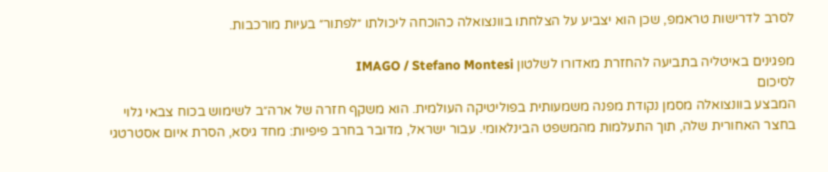לסרב לדרישות טראמפ, שכן הוא יצביע על הצלחתו בוונצואלה כהוכחה ליכולתו ״לפתור״ בעיות מורכבות.

מפגינים באיטליה בתביעה להחזרת מאדורו לשלטון IMAGO / Stefano Montesi
לסיכום
המבצע בוונצואלה מסמן נקודת מפנה משמעותית בפוליטיקה העולמית. הוא משקף חזרה של ארה״ב לשימוש בכוח צבאי גלוי בחצר האחורית שלה, תוך התעלמות מהמשפט הבינלאומי. עבור ישראל, מדובר בחרב פיפיות: מחד גיסא, הסרת איום אסטרטגי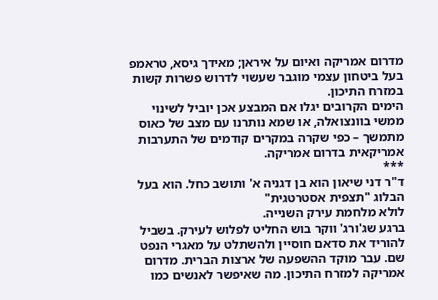מדרום אמריקה ואיום על איראן; מאידך גיסא, טראמפ בעל ביטחון עצמי מוגבר שעשוי לדרוש פשרות קשות במזרח התיכון.
הימים הקרובים יגלו אם המבצע אכן יוביל לשינוי ממשי בוונצואלה, או שמא נותרנו עם מצב של כאוס מתמשך – כפי שקרה במקרים קודמים של התערבות אמריקאית בדרום אמריקה.
***
ד"ר דני שיאון הוא בן דגניה א' ותושב כחל. הוא בעל הבלוג "תצפית אסטרטגית"
לולא מלחמת עירק השנייה.
ברגע שג'ורג' ווקר בוש החליט לפלוש לעירק. בשביל להוריד את סדאם חוסיין ולהשתלט על מאגרי הנפט שם. עבר מוקד ההשפעה של ארצות הברית. מדרום אמריקה למזרח התיכון. מה שאיפשר לאנשים כמו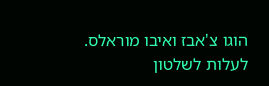הוגו צ'אבז ואיבו מוראלס. לעלות לשלטון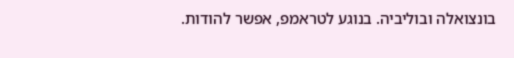בונצואלה ובוליביה. בנוגע לטראמפ, אפשר להודות.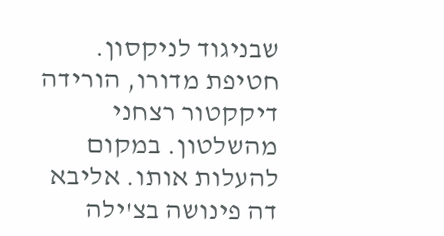שבניגוד לניקסון. חטיפת מדורו, הורידה דיקקטור רצחני מהשלטון. במקום להעלות אותו. אליבא דה פינושה בצ'ילה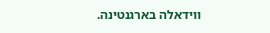ווידאלה בארגנטינה.